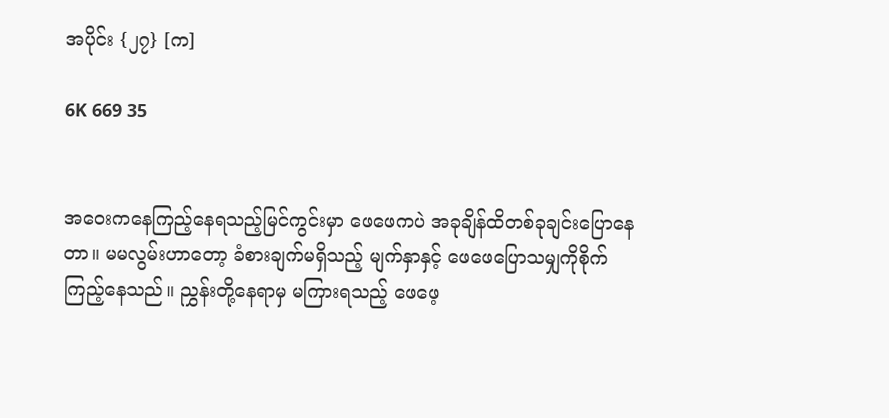အပိုင်း {၂၇} [က]

6K 669 35


အဝေးကနေကြည့်နေရသည့်မြင်ကွင်းမှာ ဖေဖေကပဲ အခုချိန်ထိတစ်ခုချင်းပြောနေတာ။ မမလွမ်းဟာတော့ ခံစားချက်မရှိသည့် မျက်နှာနှင့် ဖေဖေပြောသမျှကိုစိုက်ကြည့်နေသည်။ ညွှန်းတို့နေရာမှ မကြားရသည့် ဖေဖေ့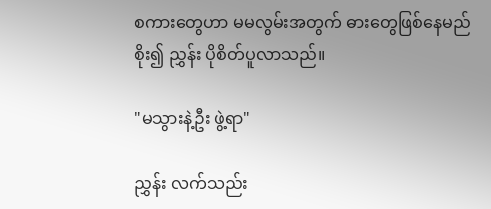စကားတွေဟာ မမလွမ်းအတွက် ဓားတွေဖြစ်နေမည်စိုး၍ ညွှန်း ပိုစိတ်ပူလာသည်။

"မသွားနဲ့ဦး ဖွဲ့ရာ"

ညွှန်း လက်သည်း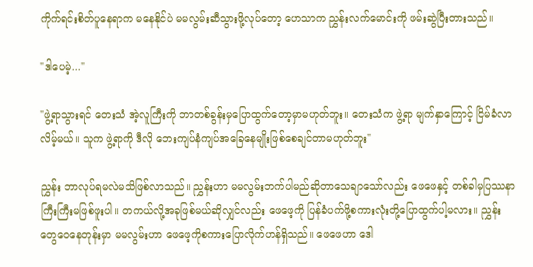ကိုက်ရင်းစိတ်ပူနေရာက မနေနိုင်ပဲ မမလွမ်းဆီသွားဖို့လုပ်တော့ ဟေသာက ညွှန်းလက်မောင်းကို ဖမ်းဆွဲပြီးတားသည်။

"ဒါပေမဲ့..."

"ဖွဲ့ရာသွားရင် တေးသံ အဲ့လူကြီးကို ဘာတစ်ခွန်းမှပြောထွက်တော့မှာမဟုတ်ဘူး။ တေးသံက ဖွဲ့ရာ မျက်နှာကြောင့် ငြိမ်ခံလာလိမ့်မယ်။ သူက ဖွဲ့ရာကို ဒီလို ဘေးကျပ်နံကျပ်အခြေနေမျိုးဖြစ်စေချင်တာမဟုတ်ဘူး"

ညွှန်း ဘာလုပ်ရမလဲမသိဖြစ်လာသည်။ ညွှန်းဟာ မမလွမ်းဘက်ပါမည်ဆိုတာသေချာသော်လည်း ဖေဖေနှင့် တစ်ခါမှပြဿနာကြီးကြီးမဖြစ်ဖူးပါ။ တကယ်လို့အခုဖြစ်မယ်ဆိုလျှင်လည်း ဖေဖေ့ကို ပြန်ခံပက်ဖို့စကားလုံးတို့ပြောထွက်ပါ့မလား။ ညွှန်း တွေဝေနေတုန်းမှာ မမလွမ်းဟာ ဖေဖေ့ကိုစကားပြောလိုက်ဟန်ရှိသည်။ ဖေဖေဟာ ဒေါ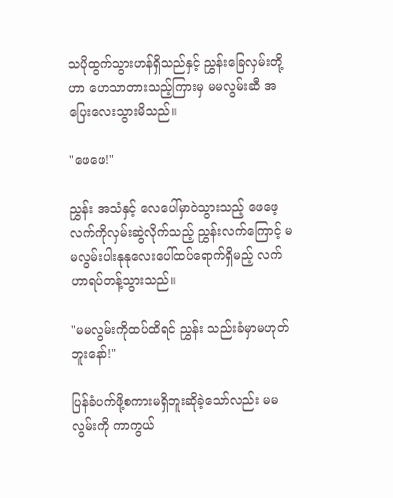သပိုထွက်သွားဟန်ရှိသည်နှင့် ညွှန်းခြေလှမ်းတို့ဟာ ဟေသာတားသည့်ကြားမှ မမလွမ်းဆီ အပြေးလေးသွားမိသည်။

"ဖေဖေ!"

ညွှန်း အသံနှင့် လေပေါ်မှာဝဲသွားသည့် ဖေဖေ့လက်ကိုလှမ်းဆွဲလိုက်သည့် ညွှန်းလက်ကြောင့် မမလွမ်းပါးနုနုလေးပေါ်ထပ်ရောက်ရှိမည့် လက်ဟာရပ်တန့်သွားသည်။

"မမလွမ်းကိုထပ်ထိရင် ညွှန်း သည်းခံမှာမဟုတ်ဘူးနော်!"

ပြန်ခံပက်ဖို့စကားမရှိဘူးဆိုခဲ့သော်လည်း မမလွမ်းကို ကာကွယ်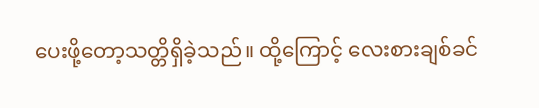ပေးဖို့တော့သတ္တိရှိခဲ့သည်။ ထို့ကြောင့် လေးစားချစ်ခင်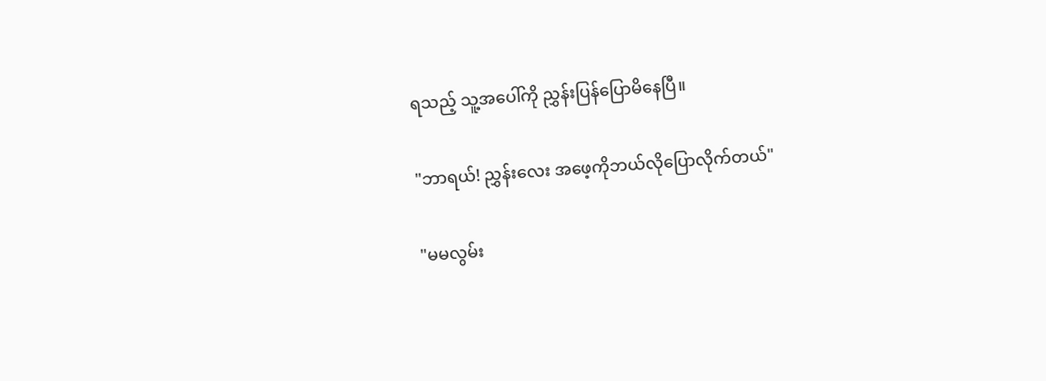ရသည့် သူ့အပေါ်ကို ညွှန်းပြန်ပြောမိနေပြီ။

"ဘာရယ်! ညွှန်းလေး အဖေ့ကိုဘယ်လိုပြောလိုက်တယ်"

"မမလွမ်း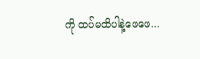ကို ထပ်မထိပါနဲ့ဖေဖေ...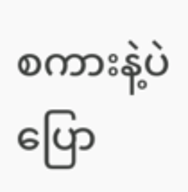စကားနဲ့ပဲပြော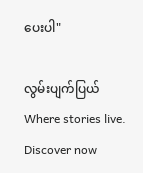ပေးပါ"

လွမ်းပျက်ပြယ်Where stories live. Discover now